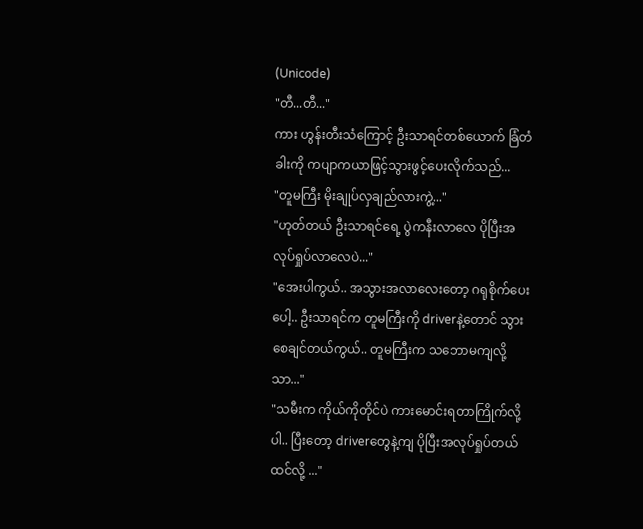(Unicode)
"တီ...တီ..."
ကား ဟွန်းတီးသံကြောင့် ဦးသာရင်တစ်ယောက် ခြံတံခါးကို ကပျာကယာဖြင့်သွားဖွင့်ပေးလိုက်သည်...
"တူမကြီး မိုးချုပ်လှချည်လားကွဲ့..."
"ဟုတ်တယ် ဦးသာရင်ရေ့ ပွဲကနီးလာလေ ပိုပြီးအလုပ်ရှုပ်လာလေပဲ..."
"အေးပါကွယ်.. အသွားအလာလေးတော့ ဂရုစိုက်ပေးပေါ့.. ဦးသာရင်က တူမကြီးကို driverနဲ့တောင် သွားစေချင်တယ်ကွယ်.. တူမကြီးက သဘောမကျလို့သာ..."
"သမီးက ကိုယ်ကိုတိုင်ပဲ ကားမောင်းရတာကြိုက်လို့ပါ.. ပြီးတော့ driverတွေနဲ့ကျ ပိုပြီးအလုပ်ရှုပ်တယ်ထင်လို့ ..."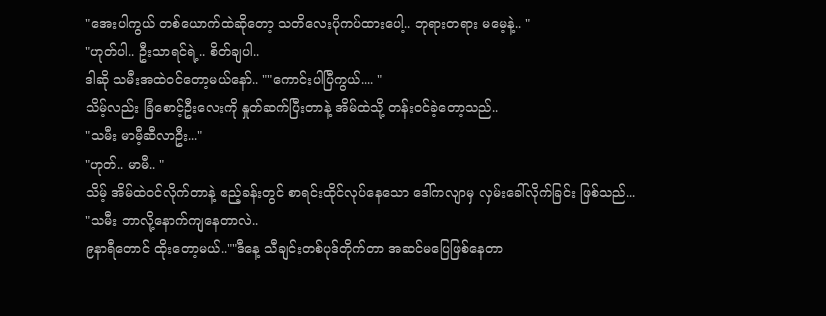"အေးပါကွယ် တစ်ယောက်ထဲဆိုတော့ သတိလေးပိုကပ်ထားပေါ့.. ဘုရားတရား မမေ့နဲ့.. "
"ဟုတ်ပါ.. ဦးသာရင်ရဲ့.. စိတ်ချပါ..
ဒါဆို သမီးအထဲဝင်တော့မယ်နော်.. ""ကောင်းပါပြီကွယ်.... "
သိမ့်လည်း ခြံစောင့်ဦးလေးကို နှုတ်ဆက်ပြီးတာနဲ့ အိမ်ထဲသို့ တန်းဝင်ခဲ့တော့သည်..
"သမီး မာမီ့ဆီလာဦး..."
"ဟုတ်.. မာမီ.. "
သိမ့် အိမ်ထဲဝင်လိုက်တာနဲ့ ဧည့်ခန်းတွင် စာရင်းထိုင်လုပ်နေသော ဒေါ်ကလျာမှ လှမ်းခေါ်လိုက်ခြင်း ဖြစ်သည်...
"သမီး ဘာလို့နောက်ကျနေတာလဲ..
၉နာရီတောင် ထိုးတော့မယ်..""ဒီနေ့ သီချင်းတစ်ပုဒ်တိုက်တာ အဆင်မပြေဖြစ်နေတာ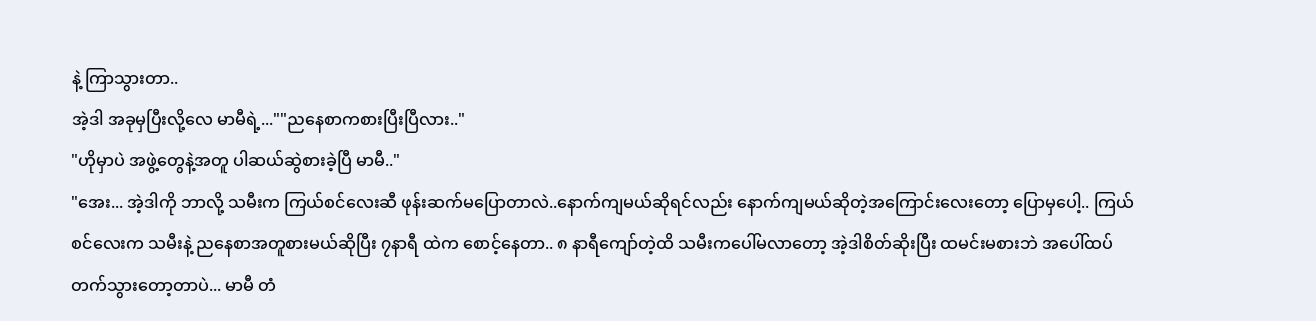နဲ့ ကြာသွားတာ..
အဲ့ဒါ အခုမှပြီးလို့လေ မာမီရဲ့...""ညနေစာကစားပြီးပြီလား.."
"ဟိုမှာပဲ အဖွဲ့တွေနဲ့အတူ ပါဆယ်ဆွဲစားခဲ့ပြီ မာမီ.."
"အေး... အဲ့ဒါကို ဘာလို့ သမီးက ကြယ်စင်လေးဆီ ဖုန်းဆက်မပြောတာလဲ..နောက်ကျမယ်ဆိုရင်လည်း နောက်ကျမယ်ဆိုတဲ့အကြောင်းလေးတော့ ပြောမှပေါ့.. ကြယ်စင်လေးက သမီးနဲ့ ညနေစာအတူစားမယ်ဆိုပြီး ၇နာရီ ထဲက စောင့်နေတာ.. ၈ နာရီကျော်တဲ့ထိ သမီးကပေါ်မလာတော့ အဲ့ဒါစိတ်ဆိုးပြီး ထမင်းမစားဘဲ အပေါ်ထပ်တက်သွားတော့တာပဲ... မာမီ တံ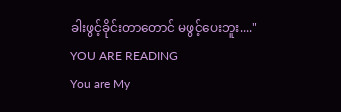ခါးဖွင့်ခိုင်းတာတောင် မဖွင့်ပေးဘူး...."
YOU ARE READING
You are My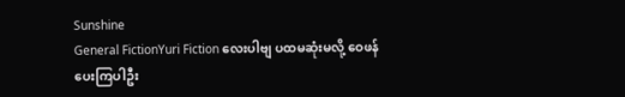Sunshine
General FictionYuri Fiction လေးပါဗျ ပထမဆုံးမလို့ ဝေဖန်ပေးကြပါဦး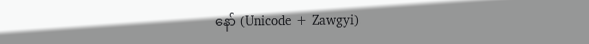နော် (Unicode + Zawgyi)